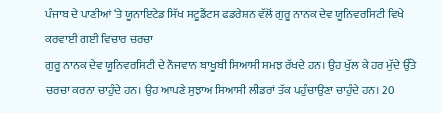ਪੰਜਾਬ ਦੇ ਪਾਣੀਆਂ ‘ਤੇ ਯੂਨਾਇਟੇਡ ਸਿੱਖ ਸਟੂਡੈਂਟਸ ਫਡਰੇਸ਼ਨ ਵੱਲੋਂ ਗੁਰੂ ਨਾਨਕ ਦੇਵ ਯੂਨਿਵਰਸਿਟੀ ਵਿਖੇ ਕਰਵਾਈ ਗਈ ਵਿਚਾਰ ਚਰਚਾ
ਗੁਰੂ ਨਾਨਕ ਦੇਵ ਯੂਨਿਵਰਸਿਟੀ ਦੇ ਨੌਜਵਾਨ ਬਾਖੂਬੀ ਸਿਆਸੀ ਸਮਝ ਰੱਖਦੇ ਹਨ। ਉਹ ਖੁੱਲ ਕੇ ਹਰ ਮੁੱਦੇ ਉੱਤੇ ਚਰਚਾ ਕਰਨਾ ਚਾਹੁੰਦੇ ਹਨ। ਉਹ ਆਪਣੇ ਸੁਝਾਅ ਸਿਆਸੀ ਲੀਡਰਾਂ ਤੱਕ ਪਹੁੰਚਾਉਣਾ ਚਾਹੁੰਦੇ ਹਨ। 20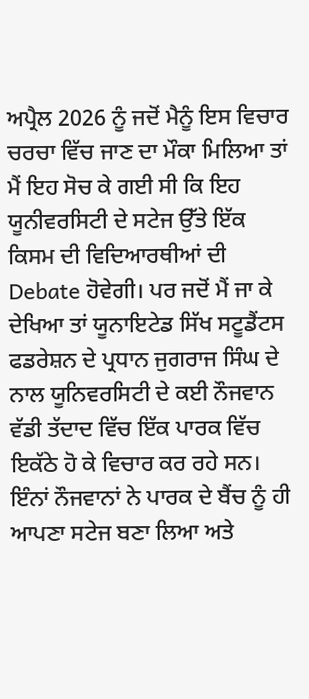ਅਪ੍ਰੈਲ 2026 ਨੂੰ ਜਦੋਂ ਮੈਨੂੰ ਇਸ ਵਿਚਾਰ ਚਰਚਾ ਵਿੱਚ ਜਾਣ ਦਾ ਮੌਕਾ ਮਿਲਿਆ ਤਾਂ ਮੈਂ ਇਹ ਸੋਚ ਕੇ ਗਈ ਸੀ ਕਿ ਇਹ ਯੂਨੀਵਰਸਿਟੀ ਦੇ ਸਟੇਜ ਉੱਤੇ ਇੱਕ ਕਿਸਮ ਦੀ ਵਿਦਿਆਰਥੀਆਂ ਦੀ Debate ਹੋਵੇਗੀ। ਪਰ ਜਦੋਂ ਮੈਂ ਜਾ ਕੇ ਦੇਖਿਆ ਤਾਂ ਯੂਨਾਇਟੇਡ ਸਿੱਖ ਸਟੂਡੈਂਟਸ ਫਡਰੇਸ਼ਨ ਦੇ ਪ੍ਰਧਾਨ ਜੁਗਰਾਜ ਸਿੰਘ ਦੇ ਨਾਲ ਯੂਨਿਵਰਸਿਟੀ ਦੇ ਕਈ ਨੌਜਵਾਨ ਵੱਡੀ ਤੱਦਾਦ ਵਿੱਚ ਇੱਕ ਪਾਰਕ ਵਿੱਚ ਇਕੱਠੇ ਹੋ ਕੇ ਵਿਚਾਰ ਕਰ ਰਹੇ ਸਨ। ਇੰਨਾਂ ਨੌਜਵਾਨਾਂ ਨੇ ਪਾਰਕ ਦੇ ਬੈਂਚ ਨੂੰ ਹੀ ਆਪਣਾ ਸਟੇਜ ਬਣਾ ਲਿਆ ਅਤੇ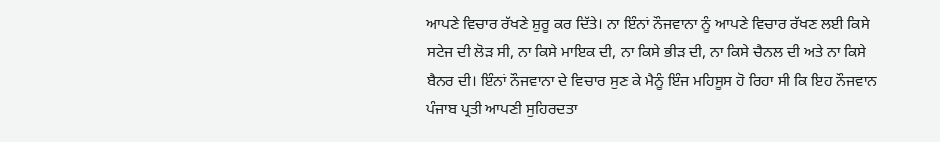ਆਪਣੇ ਵਿਚਾਰ ਰੱਖਣੇ ਸ਼ੁਰੂ ਕਰ ਦਿੱਤੇ। ਨਾ ਇੰਨਾਂ ਨੌਜਵਾਨਾ ਨੂੰ ਆਪਣੇ ਵਿਚਾਰ ਰੱਖਣ ਲਈ ਕਿਸੇ ਸਟੇਜ ਦੀ ਲੋੜ ਸੀ, ਨਾ ਕਿਸੇ ਮਾਇਕ ਦੀ, ਨਾ ਕਿਸੇ ਭੀੜ ਦੀ, ਨਾ ਕਿਸੇ ਚੈਨਲ ਦੀ ਅਤੇ ਨਾ ਕਿਸੇ ਬੈਨਰ ਦੀ। ਇੰਨਾਂ ਨੌਜਵਾਨਾ ਦੇ ਵਿਚਾਰ ਸੁਣ ਕੇ ਮੈਨੂੰ ਇੰਜ ਮਹਿਸੂਸ ਹੋ ਰਿਹਾ ਸੀ ਕਿ ਇਹ ਨੌਜਵਾਨ ਪੰਜਾਬ ਪ੍ਰਤੀ ਆਪਣੀ ਸੁਹਿਰਦਤਾ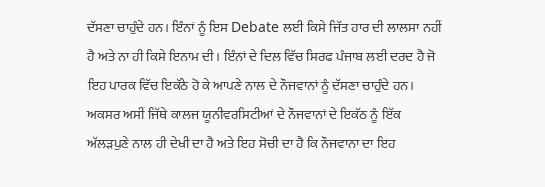ਦੱਸਣਾ ਚਾਹੁੰਦੇ ਹਨ। ਇੰਨਾਂ ਨੂੰ ਇਸ Debate ਲਈ ਕਿਸੇ ਜਿੱਤ ਹਾਰ ਦੀ ਲਾਲਸਾ ਨਹੀਂ ਹੈ ਅਤੇ ਨਾ ਹੀ ਕਿਸੇ ਇਨਾਮ ਦੀ। ਇੰਨਾਂ ਦੇ ਦਿਲ ਵਿੱਚ ਸਿਰਫ ਪੰਜਾਬ ਲਈ ਦਰਦ ਹੈ ਜੋ ਇਹ ਪਾਰਕ ਵਿੱਚ ਇਕੱਠੇ ਹੋ ਕੇ ਆਪਣੇ ਨਾਲ ਦੇ ਨੌਜਵਾਨਾਂ ਨੂੰ ਦੱਸਣਾ ਚਾਹੁੰਦੇ ਹਨ। ਅਕਸਰ ਅਸੀਂ ਜਿੱਥੇ ਕਾਲਜ ਯੂਨੀਵਰਸਿਟੀਆਂ ਦੇ ਨੌਜਵਾਨਾਂ ਦੇ ਇਕੱਠ ਨੂੰ ਇੱਕ ਅੱਲੜਪੁਣੇ ਨਾਲ ਹੀ ਦੇਖੀ ਦਾ ਹੈ ਅਤੇ ਇਹ ਸੋਚੀ ਦਾ ਹੈ ਕਿ ਨੌਜਵਾਨਾ ਦਾ ਇਹ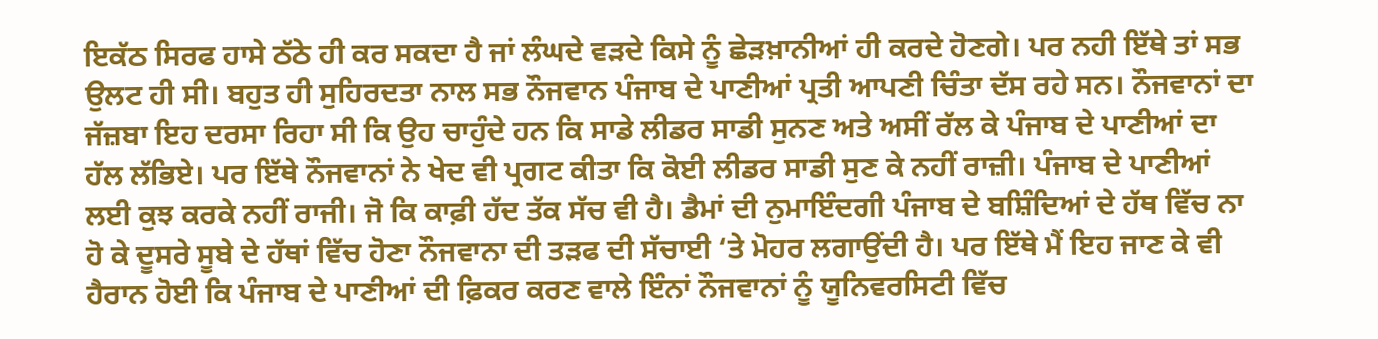ਇਕੱਠ ਸਿਰਫ ਹਾਸੇ ਠੱਠੇ ਹੀ ਕਰ ਸਕਦਾ ਹੈ ਜਾਂ ਲੰਘਦੇ ਵੜਦੇ ਕਿਸੇ ਨੂੰ ਛੇੜਖ਼ਾਨੀਆਂ ਹੀ ਕਰਦੇ ਹੋਣਗੇ। ਪਰ ਨਹੀ ਇੱਥੇ ਤਾਂ ਸਭ ਉਲਟ ਹੀ ਸੀ। ਬਹੁਤ ਹੀ ਸੁਹਿਰਦਤਾ ਨਾਲ ਸਭ ਨੌਜਵਾਨ ਪੰਜਾਬ ਦੇ ਪਾਣੀਆਂ ਪ੍ਰਤੀ ਆਪਣੀ ਚਿੰਤਾ ਦੱਸ ਰਹੇ ਸਨ। ਨੌਜਵਾਨਾਂ ਦਾ ਜੱਜ਼ਬਾ ਇਹ ਦਰਸਾ ਰਿਹਾ ਸੀ ਕਿ ਉਹ ਚਾਹੁੰਦੇ ਹਨ ਕਿ ਸਾਡੇ ਲੀਡਰ ਸਾਡੀ ਸੁਨਣ ਅਤੇ ਅਸੀਂ ਰੱਲ ਕੇ ਪੰਜਾਬ ਦੇ ਪਾਣੀਆਂ ਦਾ ਹੱਲ ਲੱਭਿਏ। ਪਰ ਇੱਥੇ ਨੌਜਵਾਨਾਂ ਨੇ ਖੇਦ ਵੀ ਪ੍ਰਗਟ ਕੀਤਾ ਕਿ ਕੋਈ ਲੀਡਰ ਸਾਡੀ ਸੁਣ ਕੇ ਨਹੀਂ ਰਾਜ਼ੀ। ਪੰਜਾਬ ਦੇ ਪਾਣੀਆਂ ਲਈ ਕੁਝ ਕਰਕੇ ਨਹੀਂ ਰਾਜੀ। ਜੋ ਕਿ ਕਾਫ਼ੀ ਹੱਦ ਤੱਕ ਸੱਚ ਵੀ ਹੈ। ਡੈਮਾਂ ਦੀ ਨੁਮਾਇੰਦਗੀ ਪੰਜਾਬ ਦੇ ਬਸ਼ਿੰਦਿਆਂ ਦੇ ਹੱਥ ਵਿੱਚ ਨਾ ਹੋ ਕੇ ਦੂਸਰੇ ਸੂਬੇ ਦੇ ਹੱਥਾਂ ਵਿੱਚ ਹੋਣਾ ਨੌਜਵਾਨਾ ਦੀ ਤੜਫ ਦੀ ਸੱਚਾਈ ‘ਤੇ ਮੋਹਰ ਲਗਾਉਂਦੀ ਹੈ। ਪਰ ਇੱਥੇ ਮੈਂ ਇਹ ਜਾਣ ਕੇ ਵੀ ਹੈਰਾਨ ਹੋਈ ਕਿ ਪੰਜਾਬ ਦੇ ਪਾਣੀਆਂ ਦੀ ਫ਼ਿਕਰ ਕਰਣ ਵਾਲੇ ਇੰਨਾਂ ਨੌਜਵਾਨਾਂ ਨੂੰ ਯੂਨਿਵਰਸਿਟੀ ਵਿੱਚ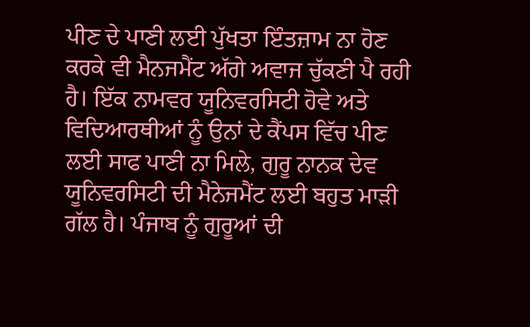ਪੀਣ ਦੇ ਪਾਣੀ ਲਈ ਪੁੱਖਤਾ ਇੰਤਜ਼ਾਮ ਨਾ ਹੋਣ ਕਰਕੇ ਵੀ ਮੈਨਜਮੈਂਟ ਅੱਗੇ ਅਵਾਜ ਚੁੱਕਣੀ ਪੈ ਰਹੀ ਹੈ। ਇੱਕ ਨਾਮਵਰ ਯੂਨਿਵਰਸਿਟੀ ਹੋਵੇ ਅਤੇ ਵਿਦਿਆਰਥੀਆਂ ਨੂੰ ਉਨਾਂ ਦੇ ਕੈਂਪਸ ਵਿੱਚ ਪੀਣ ਲਈ ਸਾਫ ਪਾਣੀ ਨਾ ਮਿਲੇ, ਗੁਰੂ ਨਾਨਕ ਦੇਵ ਯੂਨਿਵਰਸਿਟੀ ਦੀ ਮੈਨੇਜਮੈਂਟ ਲਈ ਬਹੁਤ ਮਾੜੀ ਗੱਲ ਹੈ। ਪੰਜਾਬ ਨੂੰ ਗੁਰੂਆਂ ਦੀ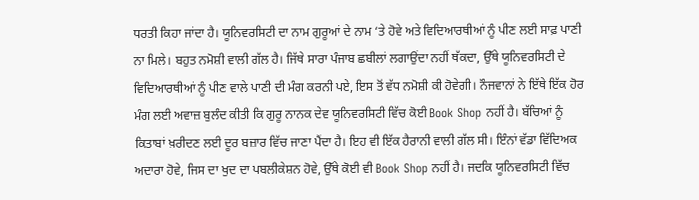ਧਰਤੀ ਕਿਹਾ ਜਾਂਦਾ ਹੈ। ਯੂਨਿਵਰਸਿਟੀ ਦਾ ਨਾਮ ਗੁਰੂਆਂ ਦੇ ਨਾਮ ‘ਤੇ ਹੋਵੇ ਅਤੇ ਵਿਦਿਆਰਥੀਆਂ ਨੂੰ ਪੀਣ ਲਈ ਸਾਫ਼ ਪਾਣੀ ਨਾ ਮਿਲੇ। ਬਹੁਤ ਨਮੋਸ਼ੀ ਵਾਲੀ ਗੱਲ ਹੈ। ਜਿੱਥੇ ਸਾਰਾ ਪੰਜਾਬ ਛਬੀਲਾਂ ਲਗਾਉਂਦਾ ਨਹੀਂ ਥੱਕਦਾ, ਉੱਥੇ ਯੂਨਿਵਰਸਿਟੀ ਦੇ ਵਿਦਿਆਰਥੀਆਂ ਨੂੰ ਪੀਣ ਵਾਲੇ ਪਾਣੀ ਦੀ ਮੰਗ ਕਰਨੀ ਪਏ, ਇਸ ਤੋਂ ਵੱਧ ਨਮੋਸ਼ੀ ਕੀ ਹੋਵੇਗੀ। ਨੌਜਵਾਨਾਂ ਨੇ ਇੱਥੇ ਇੱਕ ਹੋਰ ਮੰਗ ਲਈ ਅਵਾਜ਼ ਬੁਲੰਦ ਕੀਤੀ ਕਿ ਗੁਰੂ ਨਾਨਕ ਦੇਵ ਯੂਨਿਵਰਸਿਟੀ ਵਿੱਚ ਕੋਈ Book Shop ਨਹੀਂ ਹੈ। ਬੱਚਿਆਂ ਨੂੰ ਕਿਤਾਬਾਂ ਖ਼ਰੀਦਣ ਲਈ ਦੂਰ ਬਜ਼ਾਰ ਵਿੱਚ ਜਾਣਾ ਪੈਂਦਾ ਹੈ। ਇਹ ਵੀ ਇੱਕ ਹੈਰਾਨੀ ਵਾਲੀ ਗੱਲ ਸੀ। ਇੰਨਾਂ ਵੱਡਾ ਵਿੱਦਿਅਕ ਅਦਾਰਾ ਹੋਵੇ, ਜਿਸ ਦਾ ਖੁਦ ਦਾ ਪਬਲੀਕੇਸ਼ਨ ਹੋਵੇ, ਉੱਥੇ ਕੋਈ ਵੀ Book Shop ਨਹੀਂ ਹੈ। ਜਦਕਿ ਯੂਨਿਵਰਸਿਟੀ ਵਿੱਚ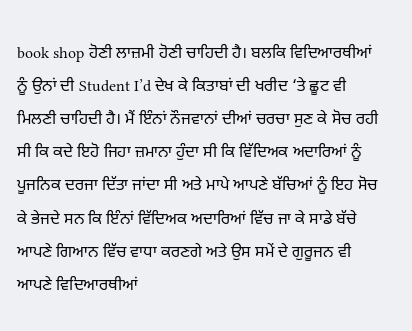book shop ਹੋਣੀ ਲਾਜ਼ਮੀ ਹੋਣੀ ਚਾਹਿਦੀ ਹੈ। ਬਲਕਿ ਵਿਦਿਆਰਥੀਆਂ ਨੂੰ ਉਨਾਂ ਦੀ Student I’d ਦੇਖ ਕੇ ਕਿਤਾਬਾਂ ਦੀ ਖਰੀਦ ‘ਤੇ ਛੂਟ ਵੀ ਮਿਲਣੀ ਚਾਹਿਦੀ ਹੈ। ਮੈਂ ਇੰਨਾਂ ਨੌਜਵਾਨਾਂ ਦੀਆਂ ਚਰਚਾ ਸੁਣ ਕੇ ਸੋਚ ਰਹੀ ਸੀ ਕਿ ਕਦੇ ਇਹੋ ਜਿਹਾ ਜ਼ਮਾਨਾ ਹੁੰਦਾ ਸੀ ਕਿ ਵਿੱਦਿਅਕ ਅਦਾਰਿਆਂ ਨੂੰ ਪੂਜਨਿਕ ਦਰਜਾ ਦਿੱਤਾ ਜਾਂਦਾ ਸੀ ਅਤੇ ਮਾਪੇ ਆਪਣੇ ਬੱਚਿਆਂ ਨੂੰ ਇਹ ਸੋਚ ਕੇ ਭੇਜਦੇ ਸਨ ਕਿ ਇੰਨਾਂ ਵਿੱਦਿਅਕ ਅਦਾਰਿਆਂ ਵਿੱਚ ਜਾ ਕੇ ਸਾਡੇ ਬੱਚੇ ਆਪਣੇ ਗਿਆਨ ਵਿੱਚ ਵਾਧਾ ਕਰਣਗੇ ਅਤੇ ਉਸ ਸਮੇਂ ਦੇ ਗੁਰੂਜਨ ਵੀ ਆਪਣੇ ਵਿਦਿਆਰਥੀਆਂ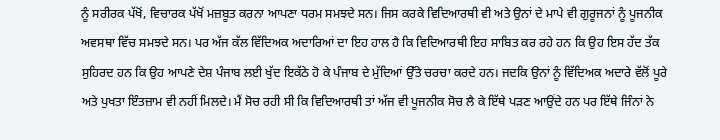ਨੂੰ ਸਰੀਰਕ ਪੱਖੋਂ, ਵਿਚਾਰਕ ਪੱਖੋਂ ਮਜ਼ਬੂਤ ਕਰਨਾ ਆਪਣਾ ਧਰਮ ਸਮਝਦੇ ਸਨ। ਜਿਸ ਕਰਕੇ ਵਿਦਿਆਰਥੀ ਵੀ ਅਤੇ ਉਨਾਂ ਦੇ ਮਾਪੇ ਵੀ ਗੁਰੂਜਨਾਂ ਨੂੰ ਪੂਜਨੀਕ ਅਵਸਥਾ ਵਿੱਚ ਸਮਝਦੇ ਸਨ। ਪਰ ਅੱਜ ਕੱਲ ਵਿੱਦਿਅਕ ਅਦਾਰਿਆਂ ਦਾ ਇਹ ਹਾਲ ਹੈ ਕਿ ਵਿਦਿਆਰਥੀ ਇਹ ਸਾਬਿਤ ਕਰ ਰਹੇ ਹਨ ਕਿ ਉਹ ਇਸ ਹੱਦ ਤੱਕ ਸੁਹਿਰਦ ਹਨ ਕਿ ਉਹ ਆਪਣੇ ਦੇਸ਼ ਪੰਜਾਬ ਲਈ ਖੁੱਦ ਇਕੱਠੇ ਹੋ ਕੇ ਪੰਜਾਬ ਦੇ ਮੁੱਦਿਆਂ ਉੱਤੇ ਚਰਚਾ ਕਰਦੇ ਹਨ। ਜਦਕਿ ਉਨਾਂ ਨੂੰ ਵਿੱਦਿਅਕ ਅਦਾਰੇ ਵੱਲੋਂ ਪੂਰੇ ਅਤੇ ਪੁਖਤਾ ਇੰਤਜ਼ਾਮ ਵੀ ਨਹੀਂ ਮਿਲਦੇ। ਮੈਂ ਸੋਚ ਰਹੀ ਸੀ ਕਿ ਵਿਦਿਆਰਥੀ ਤਾਂ ਅੱਜ ਵੀ ਪੂਜਨੀਕ ਸੋਚ ਲੈ ਕੇ ਇੱਥੇ ਪੜਣ ਆਉਂਦੇ ਹਨ ਪਰ ਇੱਥੇ ਜਿੰਨਾਂ ਨੇ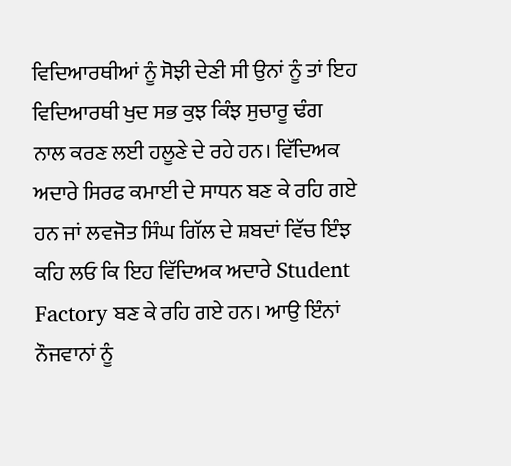ਵਿਦਿਆਰਥੀਆਂ ਨੂੰ ਸੋਝੀ ਦੇਣੀ ਸੀ ਉਨਾਂ ਨੂੰ ਤਾਂ ਇਹ ਵਿਦਿਆਰਥੀ ਖੁਦ ਸਭ ਕੁਝ ਕਿੰਝ ਸੁਚਾਰੂ ਢੰਗ ਨਾਲ ਕਰਣ ਲਈ ਹਲੂਣੇ ਦੇ ਰਹੇ ਹਨ। ਵਿੱਦਿਅਕ ਅਦਾਰੇ ਸਿਰਫ ਕਮਾਈ ਦੇ ਸਾਧਨ ਬਣ ਕੇ ਰਹਿ ਗਏ ਹਨ ਜਾਂ ਲਵਜੋਤ ਸਿੰਘ ਗਿੱਲ ਦੇ ਸ਼ਬਦਾਂ ਵਿੱਚ ਇੰਝ ਕਹਿ ਲਓ ਕਿ ਇਹ ਵਿੱਦਿਅਕ ਅਦਾਰੇ Student Factory ਬਣ ਕੇ ਰਹਿ ਗਏ ਹਨ। ਆਉ ਇੰਨਾਂ ਨੌਜਵਾਨਾਂ ਨੂੰ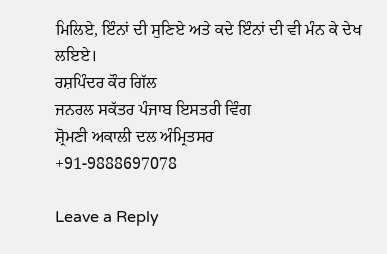ਮਿਲਿਏ, ਇੰਨਾਂ ਦੀ ਸੁਣਿਏ ਅਤੇ ਕਦੇ ਇੰਨਾਂ ਦੀ ਵੀ ਮੰਨ ਕੇ ਦੇਖ ਲਇਏ।
ਰਸ਼ਪਿੰਦਰ ਕੌਰ ਗਿੱਲ
ਜਨਰਲ ਸਕੱਤਰ ਪੰਜਾਬ ਇਸਤਰੀ ਵਿੰਗ
ਸ਼੍ਰੋਮਣੀ ਅਕਾਲੀ ਦਲ ਅੰਮ੍ਰਿਤਸਰ
+91-9888697078

Leave a Reply